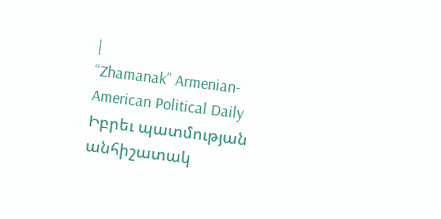|
“Zhamanak” Armenian-American Political Daily
Իբրեւ պատմության անհիշատակ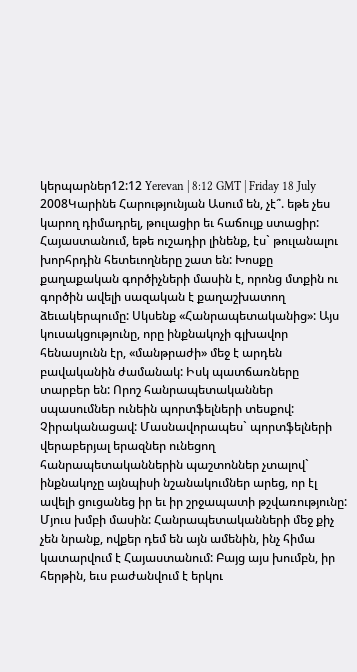կերպարներ12:12 Yerevan | 8:12 GMT | Friday 18 July 2008Կարինե Հարությունյան Ասում են, չէ՞. եթե չես կարող դիմադրել, թուլացիր եւ հաճույք ստացիր: Հայաստանում, եթե ուշադիր լինենք, էս` թուլանալու խորհրդին հետեւողները շատ են: Խոսքը քաղաքական գործիչների մասին է, որոնց մտքին ու գործին ավելի սազական է քաղաշխատող ձեւակերպումը: Սկսենք «Հանրապետականից»: Այս կուսակցությունը, որը ինքնակոչի գլխավոր հենասյունն էր, «մանթրաժի» մեջ է արդեն բավականին ժամանակ: Իսկ պատճառները տարբեր են: Որոշ հանրապետականներ սպասումներ ունեին պորտֆելների տեսքով: Չիրականացավ: Մասնավորապես` պորտֆելների վերաբերյալ երազներ ունեցող հանրապետականներին պաշտոններ չտալով` ինքնակոչը այնպիսի նշանակումներ արեց, որ էլ ավելի ցուցանեց իր եւ իր շրջապատի թշվառությունը: Մյուս խմբի մասին: Հանրապետականների մեջ քիչ չեն նրանք, ովքեր դեմ են այն ամենին, ինչ հիմա կատարվում է Հայաստանում: Բայց այս խումբն, իր հերթին, եւս բաժանվում է երկու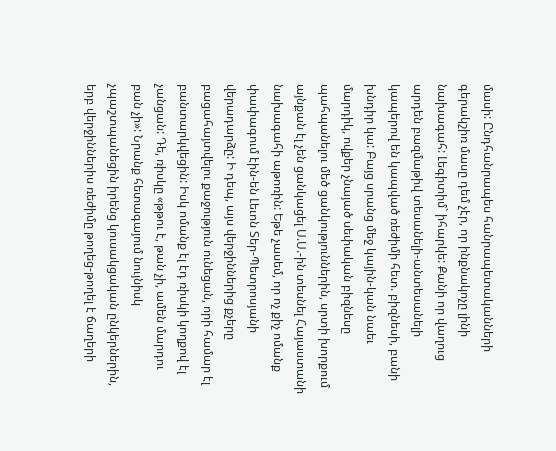մասի: Ընդհանրապես հանրապետականների գերակշիռ մասը դեմ չէր, որ ինքնակոչը լինի նախագահ: Լեգիտիմ` իհարկե: Քանի որ վաղուց արդեն բազմաթիվ տեսանելի-անտեսանելի կապերով են կապված ռեժիմի հետ. բիզնեսի, բանի խնդիր կա: Բայց սրանց մեջ կային-կան նաեւ մարդիկ, ովքեր չնայած սեփական բիզնեսը պահպանելու մեծ ցանկություններին, սրտի խորքում այնքան էլ չեն ցանկացել Ս.Ս.-ին տեսնել Հայաստանի նախագահի աթոռին: Եթե չասեմ, որ ոչ քիչ ոմանք փափագում էին-են Լեւոն Տեր-Պետրոսյանի վերադարձը: Ի դեպ, այս վերջիններից քչերը բացահայտվելու քաջություն ունեցան, որի համար էլ բանտարկվեցին: Իսկ ոմանք էլ էդ ռիսկի կողքով էլ չանցան: Դե, ռիսկը «թթու է, թան չի, ամեն մարդու բան չի»: Նրանք հետագայում նույնիսկ չպաշտպանեցին իրենց կուսակցական ընկերներին, երբ վերջիններիս ռեժիմը թողեց-թողել է ճաղերի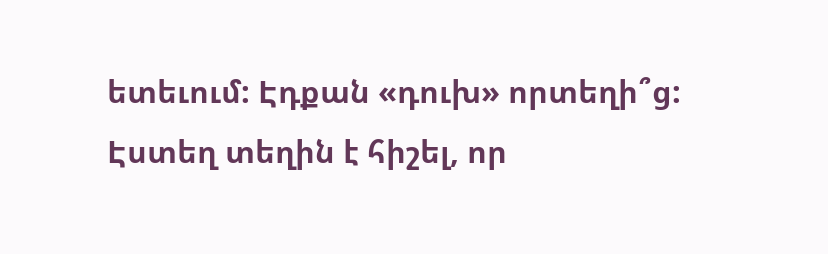ետեւում: Էդքան «դուխ» որտեղի՞ց: Էստեղ տեղին է հիշել, որ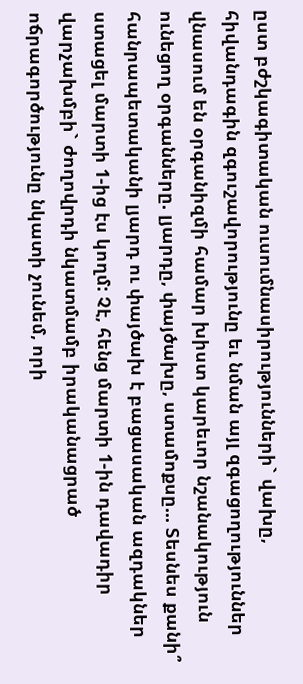ըստ բժշկագիտական ուսումնասիրությունների` վախը, հիվանդագին զգուշավորությունը եւ նման այլ զգացողություններ վնասում են օրգանիզմի համար խիստ կարեւոր նշանակություն ունեցող օրգանները. լյարդը, փայծախը, ստամոքսը... Տեսնես քանի՞ հանրապետականի լյարդ ու փայծախ է բացասական ազդակներ ստացել մարտի 1-ից էս կողմ: Չէ, հենց մարտի 1-ին դավադիր վարչախմբի` ժողովրդի նկատմամբ իրականացրած ոճրագործությունը նկատի չունեմ, որի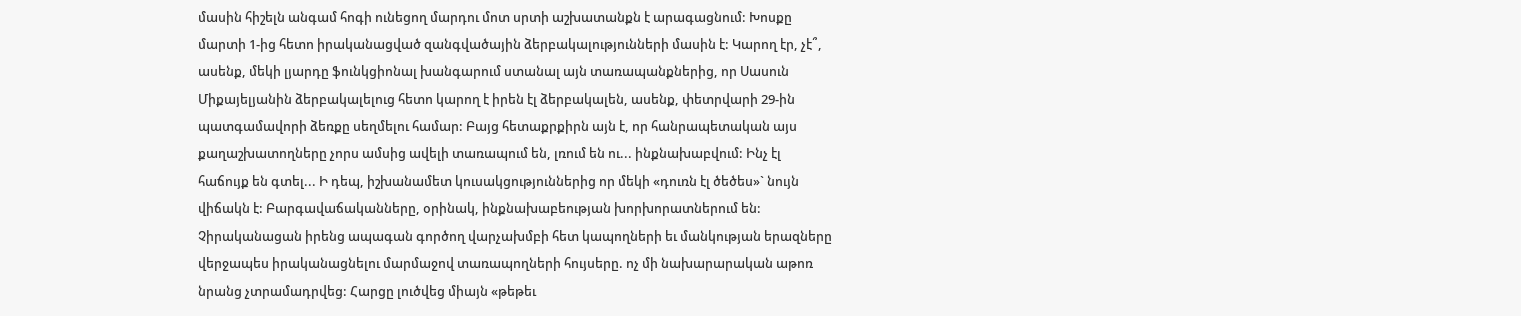մասին հիշելն անգամ հոգի ունեցող մարդու մոտ սրտի աշխատանքն է արագացնում: Խոսքը մարտի 1-ից հետո իրականացված զանգվածային ձերբակալությունների մասին է: Կարող էր, չէ՞, ասենք, մեկի լյարդը ֆունկցիոնալ խանգարում ստանալ այն տառապանքներից, որ Սասուն Միքայելյանին ձերբակալելուց հետո կարող է իրեն էլ ձերբակալեն, ասենք, փետրվարի 29-ին պատգամավորի ձեռքը սեղմելու համար: Բայց հետաքրքիրն այն է, որ հանրապետական այս քաղաշխատողները չորս ամսից ավելի տառապում են, լռում են ու... ինքնախաբվում: Ինչ էլ հաճույք են գտել... Ի դեպ, իշխանամետ կուսակցություններից որ մեկի «դուռն էլ ծեծես»` նույն վիճակն է: Բարգավաճականները, օրինակ, ինքնախաբեության խորխորատներում են: Չիրականացան իրենց ապագան գործող վարչախմբի հետ կապողների եւ մանկության երազները վերջապես իրականացնելու մարմաջով տառապողների հույսերը. ոչ մի նախարարական աթոռ նրանց չտրամադրվեց: Հարցը լուծվեց միայն «թեթեւ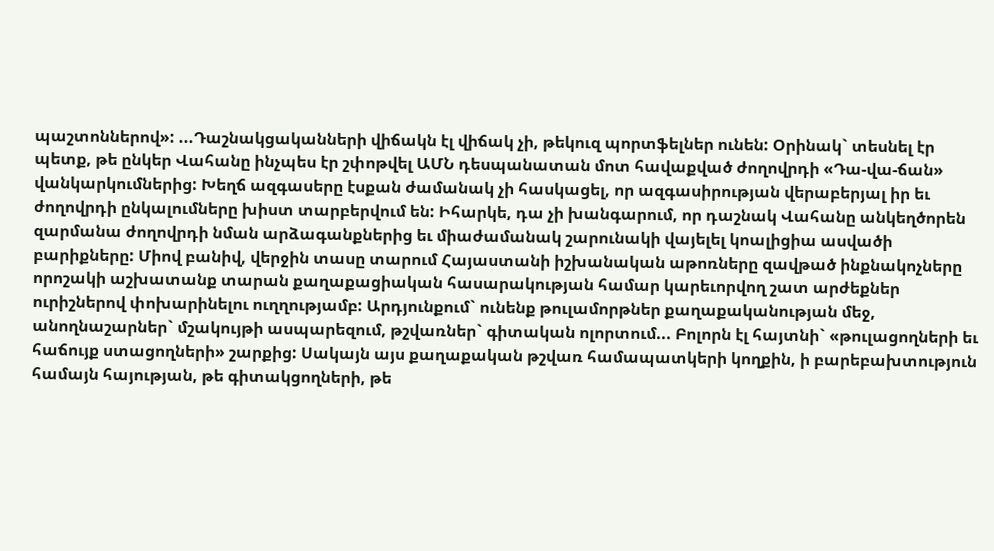պաշտոններով»: ...Դաշնակցականների վիճակն էլ վիճակ չի, թեկուզ պորտֆելներ ունեն: Օրինակ` տեսնել էր պետք, թե ընկեր Վահանը ինչպես էր շփոթվել ԱՄՆ դեսպանատան մոտ հավաքված ժողովրդի «Դա-վա-ճան» վանկարկումներից: Խեղճ ազգասերը էսքան ժամանակ չի հասկացել, որ ազգասիրության վերաբերյալ իր եւ ժողովրդի ընկալումները խիստ տարբերվում են: Իհարկե, դա չի խանգարում, որ դաշնակ Վահանը անկեղծորեն զարմանա ժողովրդի նման արձագանքներից եւ միաժամանակ շարունակի վայելել կոալիցիա ասվածի բարիքները: Միով բանիվ, վերջին տասը տարում Հայաստանի իշխանական աթոռները զավթած ինքնակոչները որոշակի աշխատանք տարան քաղաքացիական հասարակության համար կարեւորվող շատ արժեքներ ուրիշներով փոխարինելու ուղղությամբ: Արդյունքում` ունենք թուլամորթներ քաղաքականության մեջ, անողնաշարներ` մշակույթի ասպարեզում, թշվառներ` գիտական ոլորտում... Բոլորն էլ հայտնի` «թուլացողների եւ հաճույք ստացողների» շարքից: Սակայն այս քաղաքական թշվառ համապատկերի կողքին, ի բարեբախտություն համայն հայության, թե գիտակցողների, թե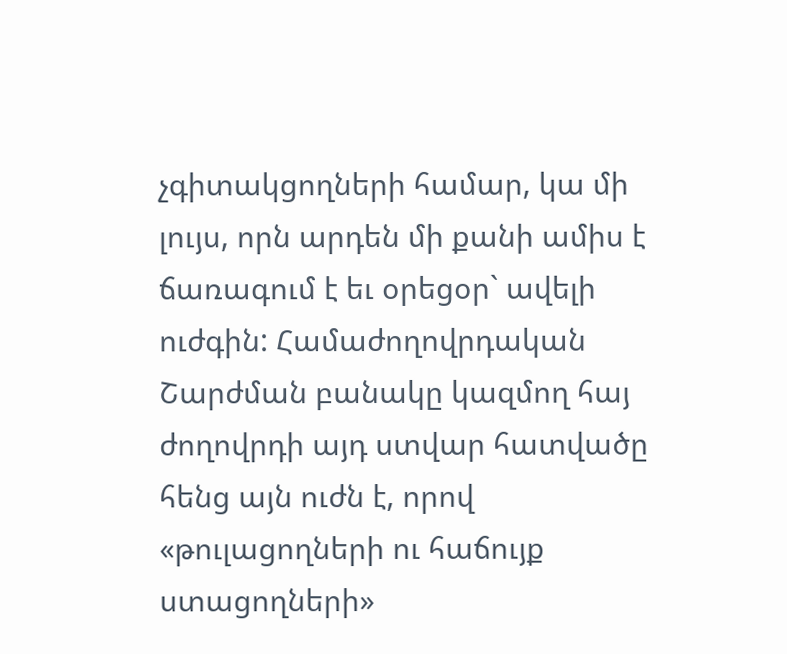չգիտակցողների համար, կա մի լույս, որն արդեն մի քանի ամիս է ճառագում է եւ օրեցօր` ավելի ուժգին: Համաժողովրդական Շարժման բանակը կազմող հայ ժողովրդի այդ ստվար հատվածը հենց այն ուժն է, որով «թուլացողների ու հաճույք ստացողների»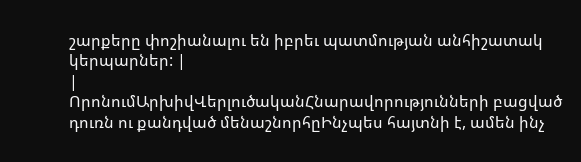շարքերը փոշիանալու են իբրեւ պատմության անհիշատակ կերպարներ: |
|
ՈրոնումԱրխիվՎերլուծականՀնարավորությունների բացված դուռն ու քանդված մենաշնորհըԻնչպես հայտնի է, ամեն ինչ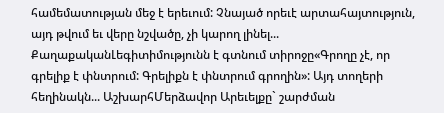համեմատության մեջ է երեւում: Չնայած որեւէ արտահայտություն, այդ թվում եւ վերը նշվածը, չի կարող լինել... ՔաղաքականԼեգիտիմությունն է գտնում տիրոջը«Գրողը չէ, որ գրելիք է փնտրում: Գրելիքն է փնտրում գրողին»: Այդ տողերի հեղինակն... ԱշխարհՄերձավոր Արեւելքը` շարժման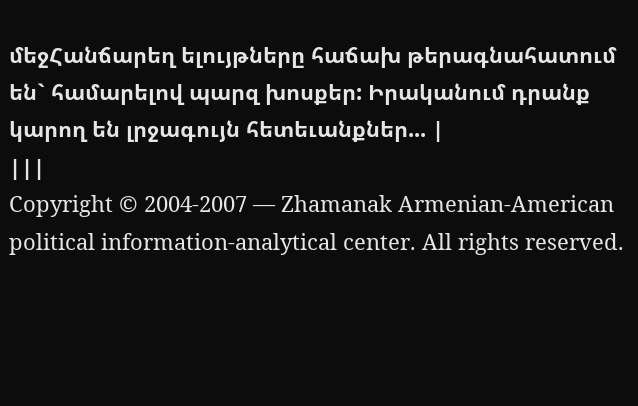մեջՀանճարեղ ելույթները հաճախ թերագնահատում են` համարելով պարզ խոսքեր: Իրականում դրանք կարող են լրջագույն հետեւանքներ... |
|||
Copyright © 2004-2007 — Zhamanak Armenian-American political information-analytical center. All rights reserved.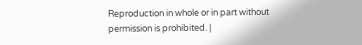Reproduction in whole or in part without permission is prohibited. |